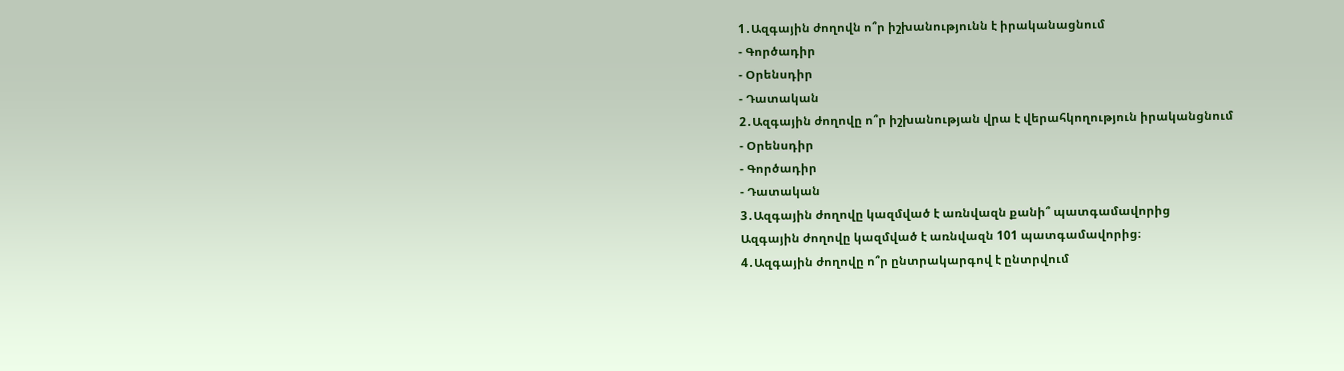1․Ազգային ժողովն ո՞ր իշխանությունն է իրականացնում
- Գործադիր
- Օրենսդիր
- Դատական
2․Ազգային ժողովը ո՞ր իշխանության վրա է վերահկողություն իրականցնում
- Օրենսդիր
- Գործադիր
- Դատական
3․Ազգային ժողովը կազմված է առնվազն քանի՞ պատգամավորից
Ազգային ժողովը կազմված է առնվազն 101 պատգամավորից։
4․Ազգային ժողովը ո՞ր ընտրակարգով է ընտրվում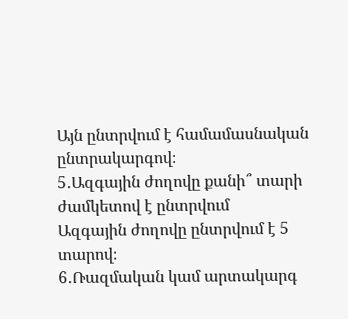Այն ընտրվում է համամասնական ընտրակարգով։
5․Ազգային ժողովը քանի՞ տարի ժամկետով է ընտրվում
Ազգային ժողովը ընտրվում է 5 տարով։
6․Ռազմական կամ արտակարգ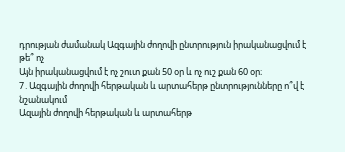դրության ժամանակ Ազգային ժողովի ընտրություն իրականացվում է թե՞ ոչ
Այն իրականացվում է ոչ շուտ քան 50 օր և ոչ ուշ քան 60 օր։
7․Ազգային ժողովի հերթական և արտահերթ ընտրությունները ո՞վ է նշանակում
Ազային ժողովի հերթական և արտահերթ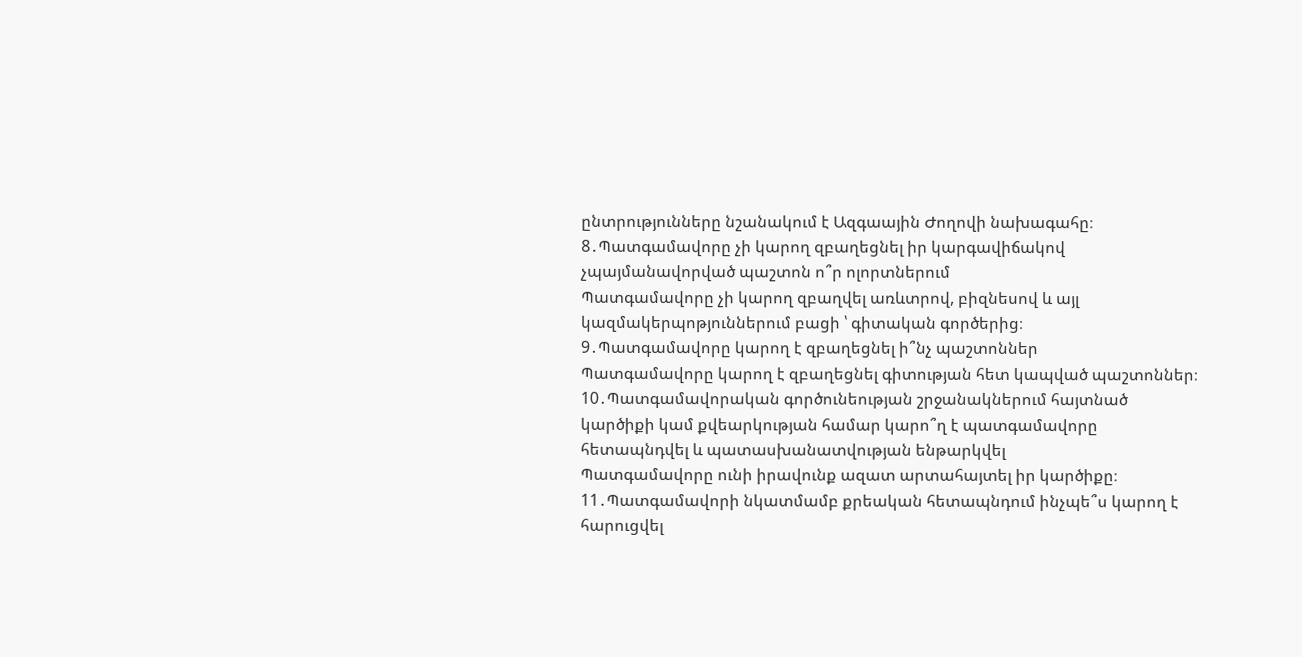ընտրությունները նշանակում է Ազգաային Ժողովի նախագահը։
8․Պատգամավորը չի կարող զբաղեցնել իր կարգավիճակով չպայմանավորված պաշտոն ո՞ր ոլորտներում
Պատգամավորը չի կարող զբաղվել առևտրով, բիզնեսով և այլ կազմակերպոթյուններում բացի ՝ գիտական գործերից։
9․Պատգամավորը կարող է զբաղեցնել ի՞նչ պաշտոններ
Պատգամավորը կարող է զբաղեցնել գիտության հետ կապված պաշտոններ։
10․Պատգամավորական գործունեության շրջանակներում հայտնած կարծիքի կամ քվեարկության համար կարո՞ղ է պատգամավորը հետապնդվել և պատասխանատվության ենթարկվել
Պատգամավորը ունի իրավունք ազատ արտահայտել իր կարծիքը։
11․Պատգամավորի նկատմամբ քրեական հետապնդում ինչպե՞ս կարող է հարուցվել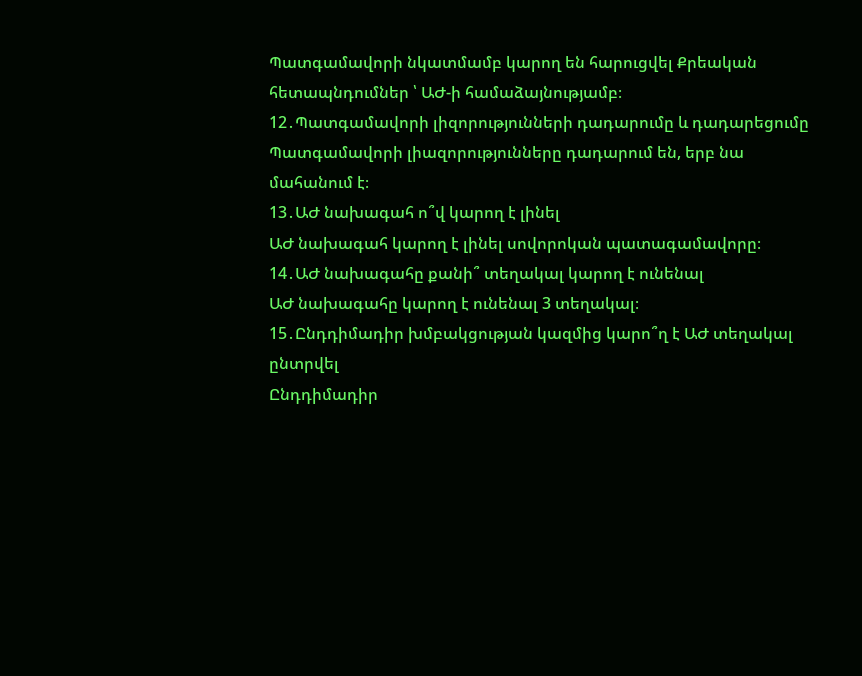Պատգամավորի նկատմամբ կարող են հարուցվել Քրեական հետապնդումներ ՝ ԱԺ-ի համաձայնությամբ։
12․Պատգամավորի լիզորությունների դադարումը և դադարեցումը
Պատգամավորի լիազորությունները դադարում են, երբ նա մահանում է։
13․ԱԺ նախագահ ո՞վ կարող է լինել
ԱԺ նախագահ կարող է լինել սովորոկան պատագամավորը։
14․ԱԺ նախագահը քանի՞ տեղակալ կարող է ունենալ
ԱԺ նախագահը կարող է ունենալ 3 տեղակալ։
15․Ընդդիմադիր խմբակցության կազմից կարո՞ղ է ԱԺ տեղակալ ընտրվել
Ընդդիմադիր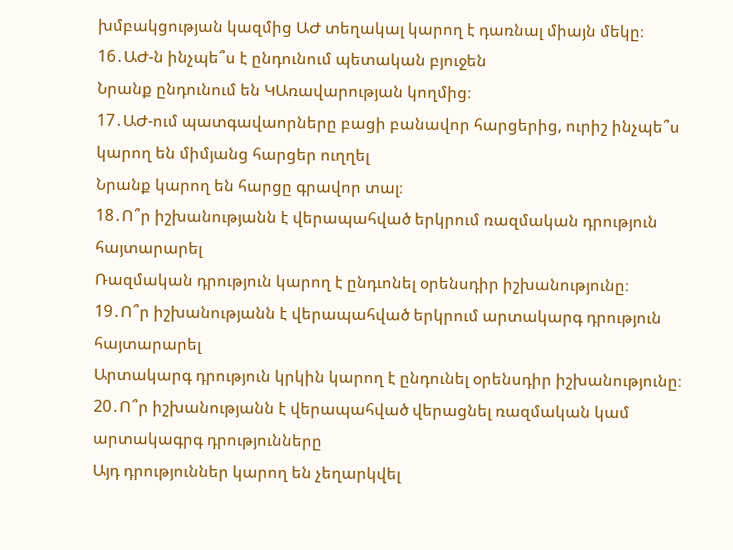խմբակցության կազմից ԱԺ տեղակալ կարող է դառնալ միայն մեկը։
16․ԱԺ-ն ինչպե՞ս է ընդունում պետական բյուջեն
Նրանք ընդունում են ԿԱռավարության կողմից։
17․ԱԺ-ում պատգավաորները բացի բանավոր հարցերից, ուրիշ ինչպե՞ս կարող են միմյանց հարցեր ուղղել
Նրանք կարող են հարցը գրավոր տալ։
18․Ո՞ր իշխանությանն է վերապահված երկրում ռազմական դրություն հայտարարել
Ռազմական դրություն կարող է ընդւոնել օրենսդիր իշխանությունը։
19․Ո՞ր իշխանությանն է վերապահված երկրում արտակարգ դրություն հայտարարել
Արտակարգ դրություն կրկին կարող է ընդունել օրենսդիր իշխանությունը։
20․Ո՞ր իշխանությանն է վերապահված վերացնել ռազմական կամ արտակագրգ դրությունները
Այդ դրություններ կարող են չեղարկվել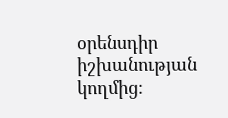օրենսդիր իշխանության կողմից։